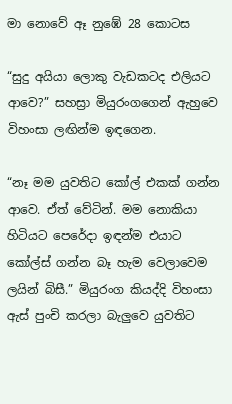මා නොවේ ඈ නුඹේ 28 කොටස

“සුදු අයියා ලොකු වැඩකටද එලියට ආවෙ?” සහස්‍රා මියුරංගගෙන් ඇහුවෙ විහංසා ලඟින්ම ඉඳගෙන.

“නෑ මම යුවතිට කෝල් එකක් ගන්න ආවෙ. ඒත් වේටින්. මම නොකියා හිටියට පෙරේදා ඉඳන්ම එයාට කෝල්ස් ගන්න බෑ හැම වෙලාවෙම ලයින් බිසී.” මියුරංග කියද්දි විහංසා ඇස් පුංචි කරලා බැලුවෙ යුවතිට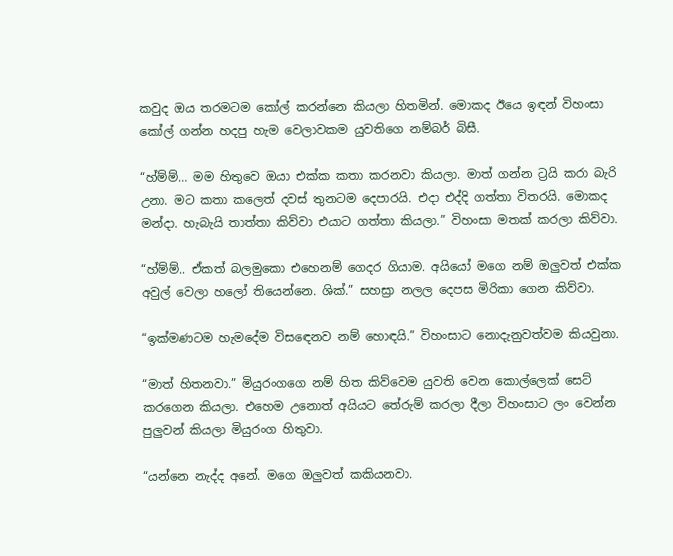කවුද ඔය තරමටම කෝල් කරන්නෙ කියලා හිතමින්. මොකද ඊයෙ ඉඳන් විහංසා කෝල් ගන්න හදපු හැම වෙලාවකම යුවතිගෙ නම්බර් බිසී.

“හ්ම්ම්… මම හිතුවෙ ඔයා එක්ක කතා කරනවා කියලා. මාත් ගන්න ට්‍රයි කරා බැරි උනා. මට කතා කලෙත් දවස් තුනටම දෙපාරයි. එදා එද්දි ගත්තා විතරයි. මොකද මන්දා. හැබැයි තාත්තා කිව්වා එයාට ගත්තා කියලා.” විහංසා මතක් කරලා කිව්වා.

“හ්ම්ම්.. ඒකත් බලමුකො එහෙනම් ගෙදර ගියාම. අයියෝ මගෙ නම් ඔලුවත් එක්ක අවුල් වෙලා හලෝ තියෙන්නෙ. ශික්.” සහස්‍රා නලල දෙපස මිරිකා ගෙන කිව්වා.

“ඉක්මණටම හැමදේම විසඳෙනව නම් හොඳයි.” විහංසාට නොදැනුවත්වම කියවුනා.

“මාත් හිතනවා.” මියුරංගගෙ නම් හිත කිව්වෙම යුවති වෙන කොල්ලෙක් සෙට් කරගෙන කියලා. එහෙම උනොත් අයියට තේරුම් කරලා දීලා විහංසාට ලං වෙන්න පුලුවන් කියලා මියුරංග හිතුවා.

“යන්නෙ නැද්ද අනේ. මගෙ ඔලුවත් කකියනවා.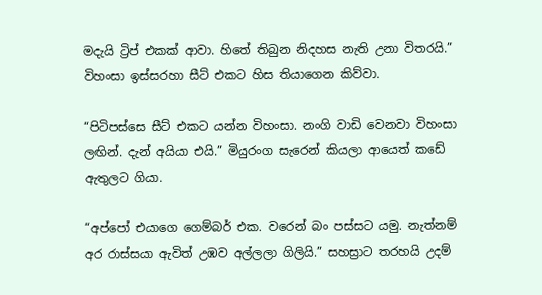මදැයි ට්‍රිප් එකක් ආවා. හිතේ තිබුන නිදහස නැති උනා විතරයි.” විහංසා ඉස්සරහා සීට් එකට හිස තියාගෙන කිව්වා.

“පිටිපස්සෙ සීට් එකට යන්න විහංසා. නංගි වාඩි වෙනවා විහංසා ලඟින්. දැන් අයියා එයි.” මියුරංග සැරෙන් කියලා ආයෙත් කඩේ ඇතුලට ගියා.

“අප්පෝ එයාගෙ ගෙම්බර් එක. වරෙන් බං පස්සට යමු. නැත්නම් අර රාස්සයා ඇවිත් උඹව අල්ලලා ගිලියි.” සහස්‍රාට තරහයි උදම්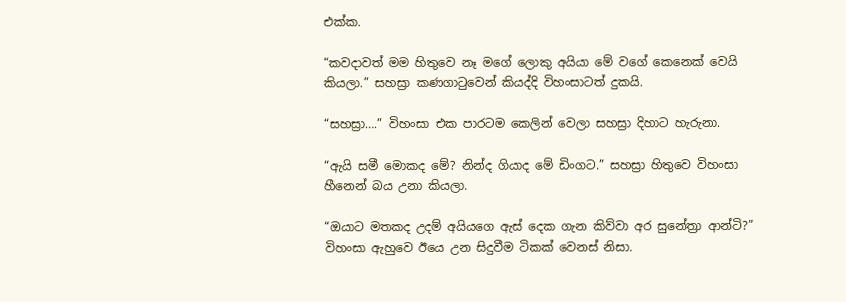එක්ක.

“කවදාවත් මම හිතුවෙ නෑ මගේ ලොකු අයියා මේ වගේ කෙනෙක් වෙයි කියලා.” සහස්‍රා කණගාටුවෙන් කියද්දි විහංසාටත් දුකයි.

“සහස්‍රා….” විහංසා එක පාරටම කෙලින් වෙලා සහස්‍රා දිහාට හැරුනා.

“ඇයි සමී මොකද මේ? නින්ද ගියාද මේ ඩිංගට.” සහස්‍රා හිතුවෙ විහංසා හීනෙන් බය උනා කියලා.

“ඔයාට මතකද උදම් අයියගෙ ඇස් දෙක ගැන කිව්වා අර සුනේත්‍රා ආන්ටි?” විහංසා ඇහුවෙ ඊයෙ උන සිදුවීම ටිකක් වෙනස් නිසා.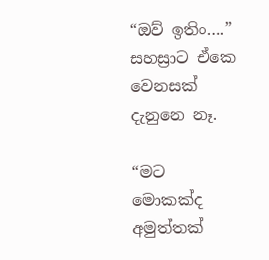“ඔව් ඉතිං….” සහස්‍රාට ඒකෙ වෙනසක් දැනුනෙ නෑ.

“මට මොකක්ද අමුත්‍තක්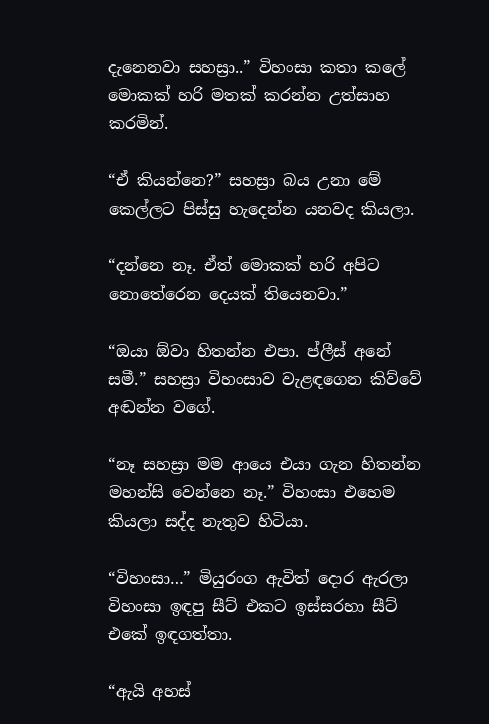දැනෙනවා සහස්‍රා..” විහංසා කතා කලේ මොකක් හරි මතක් කරන්න උත්සාහ කරමින්.

“ඒ කියන්නෙ?” සහස්‍රා බය උනා මේ කෙල්ලට පිස්සු හැදෙන්න යනවද කියලා.

“දන්නෙ නෑ. ඒත් මොකක් හරි අපිට නොතේරෙන දෙයක් තියෙනවා.”

“ඔයා ඕවා හිතන්න එපා. ප්ලීස් අනේ සමී.” සහස්‍රා විහංසාව වැළඳගෙන කිව්වේ අඬන්න වගේ.

“නෑ සහස්‍රා මම ආයෙ එයා ගැන හිතන්න මහන්සි වෙන්නෙ නෑ.” විහංසා එහෙම කියලා සද්ද නැතුව හිටියා.

“විහංසා…” මියුරංග ඇවිත් දොර ඇරලා විහංසා ඉඳපු සීට් එකට ඉස්සරහා සීට් එකේ ඉඳගත්තා.

“ඇයි අහස්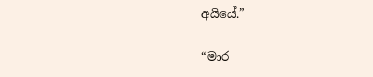අයියේ.”

“මාර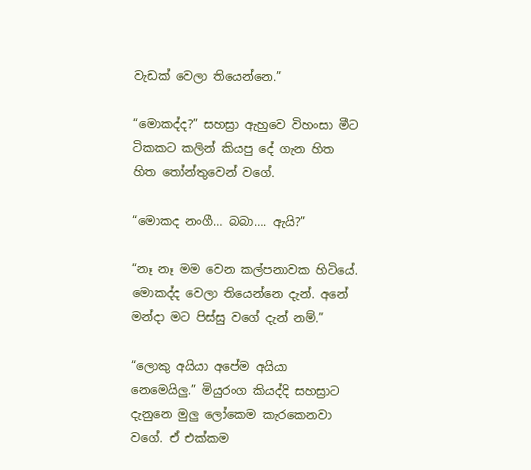වැඩක් වෙලා තියෙන්නෙ.”

“මොකද්ද?” සහස්‍රා ඇහුවෙ විහංසා මීට ටිකකට කලින් කියපු දේ ගැන හිත හිත තෝන්තුවෙන් වගේ.

“මොකද නංගී… බබා…. ඇයි?”

“නෑ නෑ මම වෙන කල්පනාවක හිටියේ. මොකද්ද වෙලා තියෙන්නෙ දැන්. අනේ මන්දා මට පිස්සු වගේ දැන් නම්.”

“ලොකු අයියා අපේම අයියා නෙමෙයිලු.” මියුරංග කියද්දි සහස්‍රාට දැනුනෙ මුලු ලෝකෙම කැරකෙනවා වගේ. ඒ එක්කම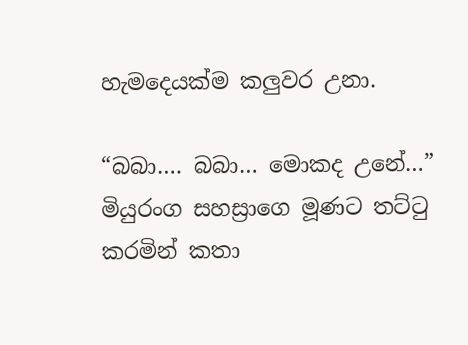හැමදෙයක්ම කලුවර උනා.

“බබා…. බබා… මොකද උනේ…” මියුරංග සහස්‍රාගෙ මූණට තට්ටු කරමින් කතා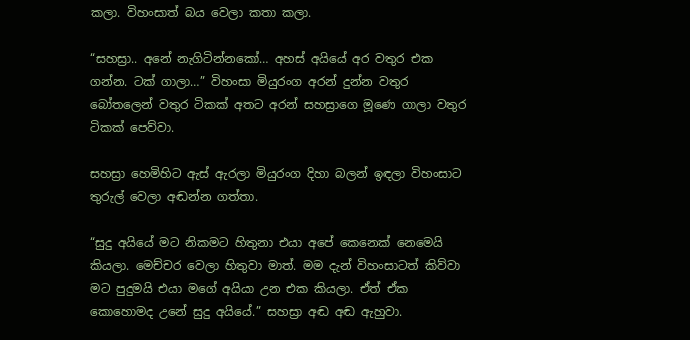කලා. විහංසාත් බය වෙලා කතා කලා.

“සහස්‍රා.. අනේ නැගිටින්නකෝ… අහස් අයියේ අර වතුර එක ගන්න. ටක් ගාලා…” විහංසා මියුරංග අරන් දුන්න වතුර බෝතලෙන් වතුර ටිකක් අතට අරන් සහස්‍රාගෙ මූණෙ ගාලා වතුර ටිකක් පෙව්වා.

සහස්‍රා හෙමිහිට ඇස් ඇරලා මියුරංග දිහා බලන් ඉඳලා විහංසාට තුරුල් වෙලා අඬන්න ගත්තා.

“සුදු අයියේ මට නිකමට හිතුනා එයා අපේ කෙනෙක් නෙමෙයි කියලා. මෙච්චර වෙලා හිතුවා මාත්. මම දැන් විහංසාටත් කිව්වා මට පුදුමයි එයා මගේ අයියා උන එක කියලා. ඒත් ඒක කොහොමද උනේ සුදු අයියේ.” සහස්‍රා අඬ අඬ ඇහුවා.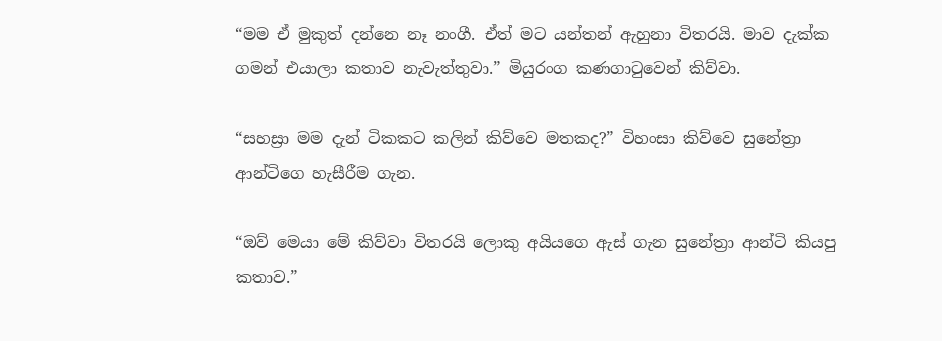“මම ඒ මුකුත් දන්නෙ නෑ නංගී. ඒත් මට යන්තන් ඇහුනා විතරයි. මාව දැක්ක ගමන් එයාලා කතාව නැවැත්තුවා.” මියුරංග කණගාටුවෙන් කිව්වා.

“සහස්‍රා මම දැන් ටිකකට කලින් කිව්වෙ මතකද?” විහංසා කිව්වෙ සුනේත්‍රා ආන්ටිගෙ හැසීරීම ගැන.

“ඔව් මෙයා මේ කිව්වා විතරයි ලොකු අයියගෙ ඇස් ගැන සුනේත්‍රා ආන්ටි කියපු කතාව.”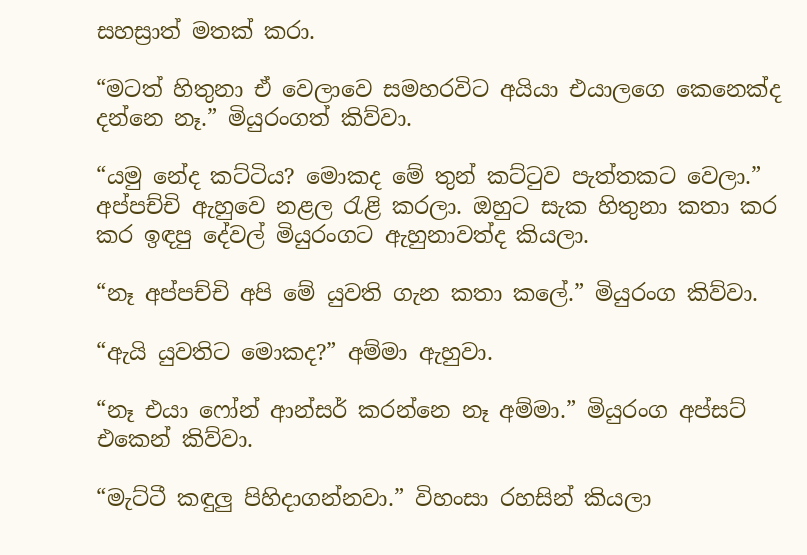සහස්‍රාත් මතක් කරා.

“මටත් හිතුනා ඒ වෙලාවෙ සමහරවිට අයියා එයාලගෙ කෙනෙක්ද දන්නෙ නෑ.” මියුරංගත් කිව්වා.

“යමු නේද කට්ටිය? මොකද මේ තුන් කට්ටුව පැත්තකට වෙලා.” අප්පච්චි ඇහුවෙ නළල රැළි කරලා. ඔහුට සැක හිතුනා කතා කර කර ඉඳපු දේවල් මියුරංගට ඇහුනාවත්ද කියලා.

“නෑ අප්පච්චි අපි මේ යුවති ගැන කතා කලේ.” මියුරංග කිව්වා.

“ඇයි යුවතිට මොකද?” අම්මා ඇහුවා.

“නෑ එයා ෆෝන් ආන්සර් කරන්නෙ නෑ අම්මා.” මියුරංග අප්සට් එකෙන් කිව්වා.

“මැට්ටී කඳුලු පිහිදාගන්නවා.” විහංසා රහසින් කියලා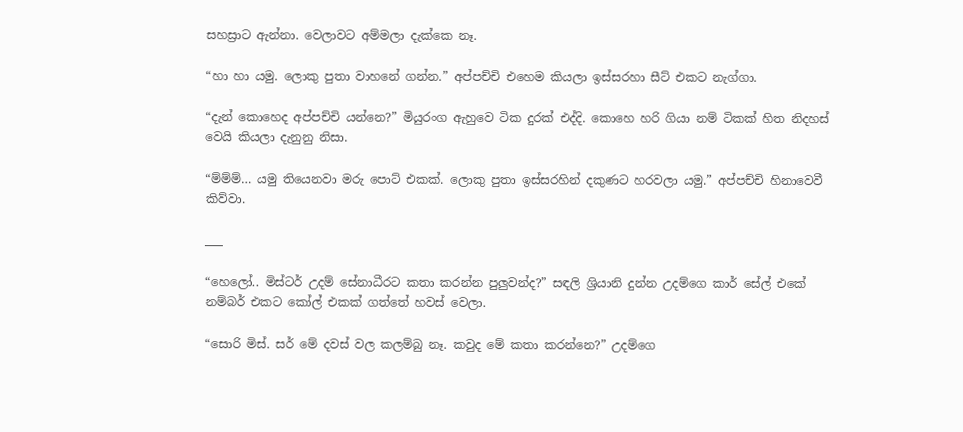සහස්‍රාට ඇන්නා. වෙලාවට අම්මලා දැක්කෙ නෑ.

“හා හා යමු. ලොකු පුතා වාහනේ ගන්න.” අප්පච්චි එහෙම කියලා ඉස්සරහා සීට් එකට නැග්ගා.

“දැන් කොහෙද අප්පච්චි යන්නෙ?” මියුරංග ඇහුවෙ ටික දුරක් එද්දි. කොහෙ හරි ගියා නම් ටිකක් හිත නිදහස් වෙයි කියලා දැනුනු නිසා.

“ම්ම්ම්… යමු තියෙනවා මරු පොට් එකක්. ලොකු පුතා ඉස්සරහින් දකුණට හරවලා යමු.” අප්පච්චි හිනාවෙවී කිව්වා.

___

“හෙලෝ.. මිස්ටර් උදම් සේනාධීරට කතා කරන්න පුලුවන්ද?” සඳලි ශ්‍රියානි දුන්න උදම්ගෙ කාර් සේල් එකේ නම්බර් එකට කෝල් එකක් ගත්තේ හවස් වෙලා.

“සොරි මිස්. සර් මේ දවස් වල කලම්බු නෑ. කවුද මේ කතා කරන්නෙ?” උදම්ගෙ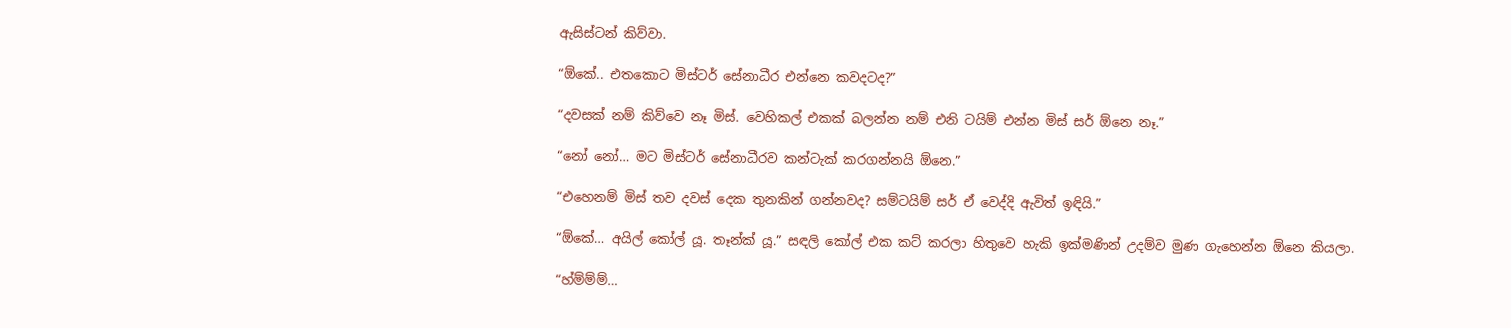ඇසිස්ටන් කිව්වා.

“ඕකේ.. එතකොට මිස්ටර් සේනාධීර එන්නෙ කවදටද?”

“දවසක් නම් කිව්වෙ නෑ මිස්. වෙහිකල් එකක් බලන්න නම් එනි ටයිම් එන්න මිස් සර් ඕනෙ නෑ.”

“නෝ නෝ… මට මිස්ටර් සේනාධීරව කන්ටැක් කරගන්නයි ඕනෙ.”

“එහෙනම් මිස් තව දවස් දෙක තුනකින් ගන්නවද? සම්ටයිම් සර් ඒ වෙද්දි ඇවිත් ඉඳියි.”

“ඕකේ… අයිල් කෝල් යූ. තෑන්ක් යූ.” සඳලි කෝල් එක කට් කරලා හිතුවෙ හැකි ඉක්මණින් උදම්ව මුණ ගැහෙන්න ඕනෙ කියලා.

“හ්ම්ම්ම්…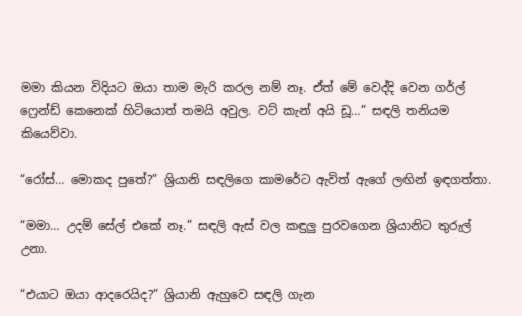මමා කියන විදියට ඔයා තාම මැරි කරල නම් නෑ. ඒත් මේ වෙද්දි වෙන ගර්ල් ෆ්‍රෙන්ඩ් කෙනෙක් හිටියොත් තමයි අවුල. වට් කැන් අයි ඩූ…” සඳලි තනියම කියෙව්වා.

“රෝස්… මොකද පුතේ?” ශ්‍රියානි සඳලිගෙ කාමරේට ඇවිත් ඇගේ ලඟින් ඉඳගත්තා.

“මමා… උදම් සේල් එකේ නෑ.” සඳලි ඇස් වල කඳුලු පුරවගෙන ශ්‍රියානිට තුරුල් උනා.

“එයාට ඔයා ආදරෙයිද?” ශ්‍රියානි ඇහුවෙ සඳලි ගැන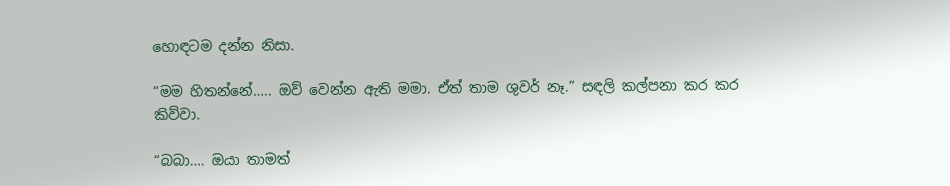හොඳටම දන්න නිසා.

“මම හිතන්නේ….. ඔව් වෙන්න ඇති මමා. ඒත් තාම ශුවර් නෑ.” සඳලි කල්පනා කර කර කිව්වා.

“බබා…. ඔයා තාමත්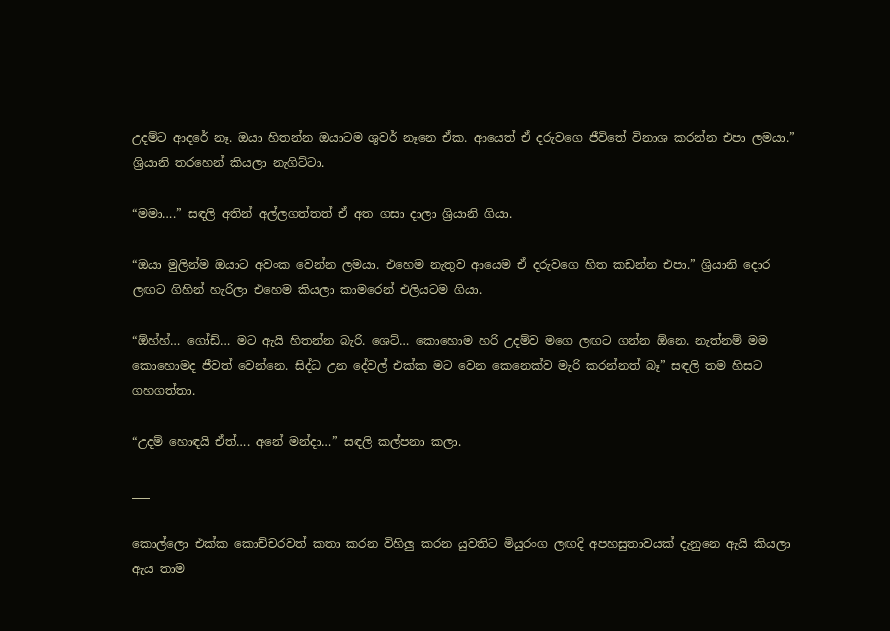උදම්ට ආදරේ නෑ. ඔයා හිතන්න ඔයාටම ශුවර් නෑනෙ ඒක. ආයෙත් ඒ දරුවගෙ ජීවිතේ විනාශ කරන්න එපා ලමයා.” ශ්‍රියානි තරහෙන් කියලා නැගිට්ටා.

“මමා….” සඳලි අතින් අල්ලගත්තත් ඒ අත ගසා දාලා ශ්‍රියානි ගියා.

“ඔයා මුලින්ම ඔයාට අවංක වෙන්න ලමයා. එහෙම නැතුව ආයෙම ඒ දරුවගෙ හිත කඩන්න එපා.” ශ්‍රියානි දොර ලඟට ගිහින් හැරිලා එහෙම කියලා කාමරෙන් එලියටම ගියා.

“ඕහ්හ්… ගෝඩ්… මට ඇයි හිතන්න බැරි. ශෙට්… කොහොම හරි උදම්ව මගෙ ලඟට ගන්න ඕනෙ. නැත්නම් මම කොහොමද ජීවත් වෙන්නෙ. සිද්ධ උන දේවල් එක්ක මට වෙන කෙනෙක්ව මැරි කරන්නත් බෑ” සඳලි තම හිසට ගහගත්‍තා.

“උදම් හොඳයි ඒත්…. අනේ මන්දා…” සඳලි කල්පනා කලා.

___

කොල්ලො එක්ක කොච්චරවත් කතා කරන විහිලු කරන යුවතිට මියුරංග ලඟදි අපහසුතාවයක් දැනුනෙ ඇයි කියලා ඇය තාම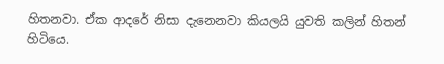හිතනවා. ඒක ආදරේ නිසා දැනෙනවා කියලයි යුවති කලින් හිතන් හිටියෙ.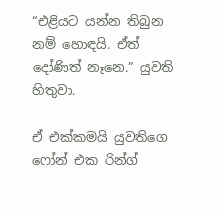“එළියට යන්න තිබුන නම් හොඳයි. ඒත් දෝණිත් නෑනෙ.” යුවති හිතුවා.

ඒ එක්කමයි යුවතිගෙ ෆෝන් එක රින්ග්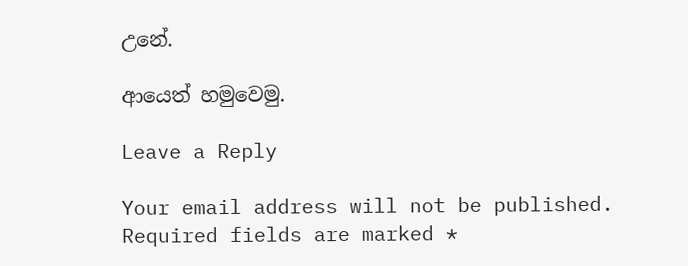උනේ.

ආයෙත් හමුවෙමු.

Leave a Reply

Your email address will not be published. Required fields are marked *